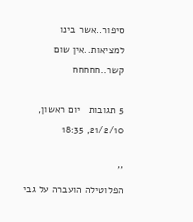סיפור..אשר בינו למציאות..אין שום קשר..חחחחח

5 תגובות   יום ראשון, 21/2/10, 18:35

''
הפלוטילה הועברה על גבי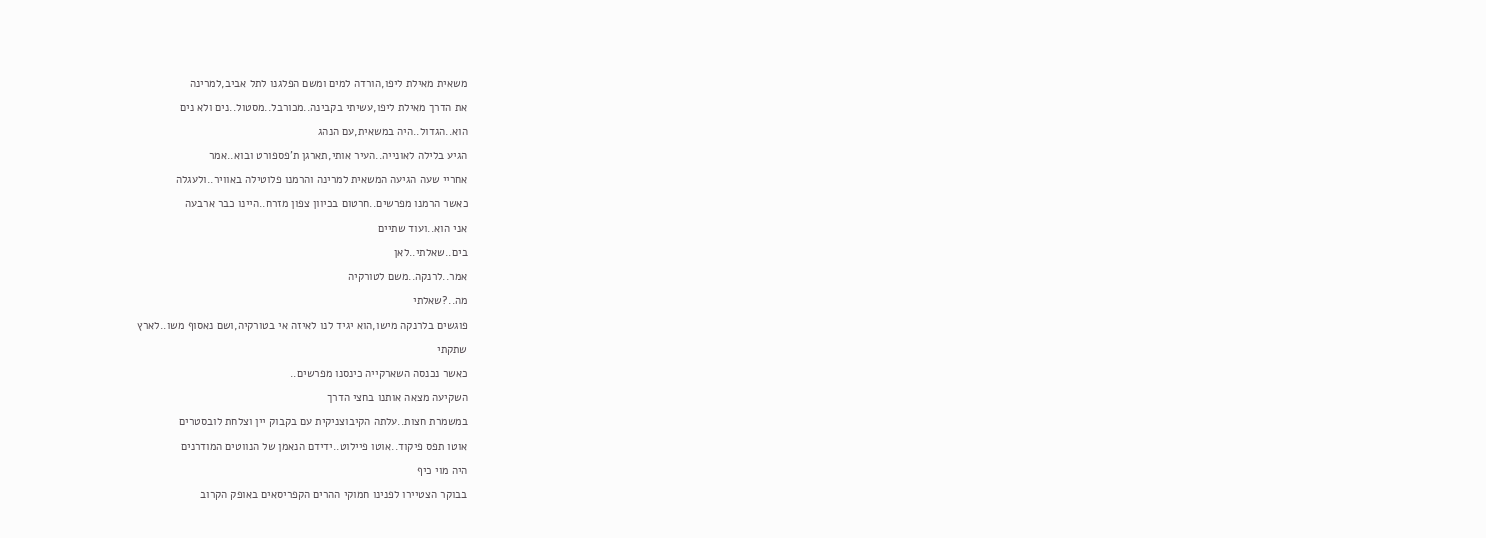משאית מאילת ליפו,הורדה למים ומשם הפלגנו לתל אביב,למרינה

את הדרך מאילת ליפו,עשיתי בקבינה..מכורבל..מסטול..נים ולא נים

הוא..הגדול..היה במשאית,עם הנהג

הגיע בלילה לאונייה..העיר אותי,תארגן ת'פספורט ובוא..אמר

אחריי שעה הגיעה המשאית למרינה והרמנו פלוטילה באוויר..ולעגלה

כאשר הרמנו מפרשים..חרטום בכיוון צפון מזרח..היינו כבר ארבעה

אני הוא..ועוד שתיים

בים..שאלתי..לאן

אמר..לרנקה..משם לטורקיה

מה..?שאלתי

פוגשים בלרנקה מישו,הוא יגיד לנו לאיזה אי בטורקיה,ושם נאסוף משו..לארץ

שתקתי

כאשר נכנסה השארקייה כינסנו מפרשים..

השקיעה מצאה אותנו בחצי הדרך

במשמרת חצות..עלתה הקיבוצניקית עם בקבוק יין וצלחת לובסטרים

אוטו תפס פיקוד..אוטו פיילוט..ידידם הנאמן של הנווטים המודרנים

היה מוי כיף

בבוקר הצטיירו לפנינו חמוקי ההרים הקפריסאים באופק הקרוב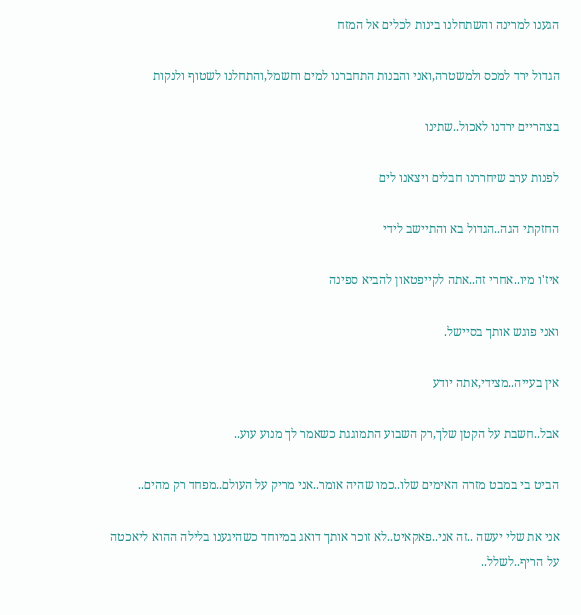הגענו למרינה והשתחלנו בינות לכלים אל המזח

הגדול ירד למכס ולמשטרה,ואני והבנות התחברנו למים וחשמל,והתחלנו לשטוף ולנקות

בצהריים ירדנו לאכול..שתינו

לפנות ערב שיחררנו חבלים ויצאנו לים

החזקתי הגה..הגדול בא והתיישב לידי

איז'ו מיו..אחרי זה..אתה לקייפטאון להביא ספינה

ואני פוגש אותך בסיישל.

אין בעייה..מצידי,אתה יודע

אבל..חשבת על הקטן שלך,רק השבוע התמוגגת כשאמר לך מנוע עוע..

הביט בי במבט מזרה האימים שלו..כמו שהיה אומר..אני מריק על העולם..מפחד רק מהים..

אני את שלי יעשה ..זה אני..פאקאיט..לא זוכר אותך דואג במיוחד כשהיגענו בלילה ההוא ליאכטה על הריף..לשלל..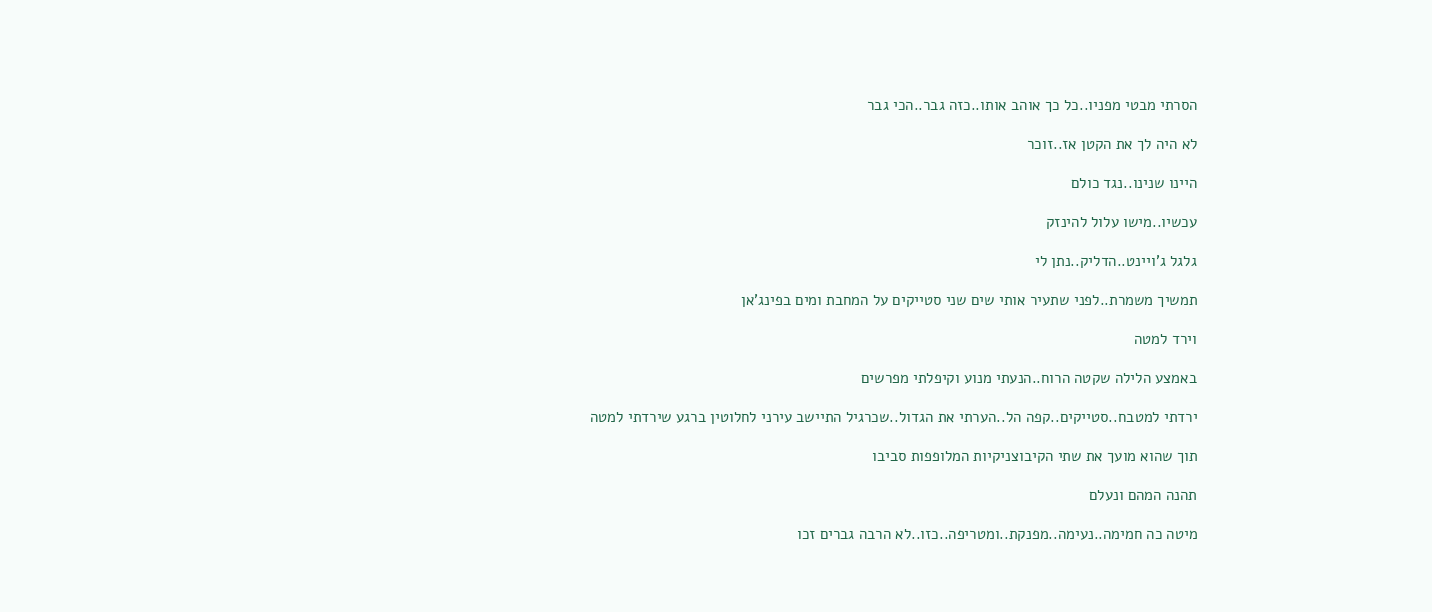הסרתי מבטי מפניו..כל כך אוהב אותו..כזה גבר..הכי גבר

לא היה לך את הקטן אז..זוכר

היינו שנינו..נגד כולם

עכשיו..מישו עלול להינזק

גלגל ג'ויינט..הדליק..נתן לי

תמשיך משמרת..לפני שתעיר אותי שים שני סטייקים על המחבת ומים בפינג'אן

וירד למטה

באמצע הלילה שקטה הרוח..הנעתי מנוע וקיפלתי מפרשים

ירדתי למטבח..סטייקים..קפה הל..הערתי את הגדול..שכרגיל התיישב עירני לחלוטין ברגע שירדתי למטה

תוך שהוא מועך את שתי הקיבוצניקיות המלופפות סביבו

תהנה המהם ונעלם

מיטה כה חמימה..נעימה..מפנקת..ומטריפה..כזו..לא הרבה גברים זכו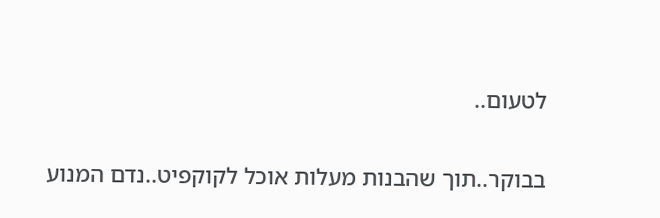לטעום..

בבוקר..תוך שהבנות מעלות אוכל לקוקפיט..נדם המנוע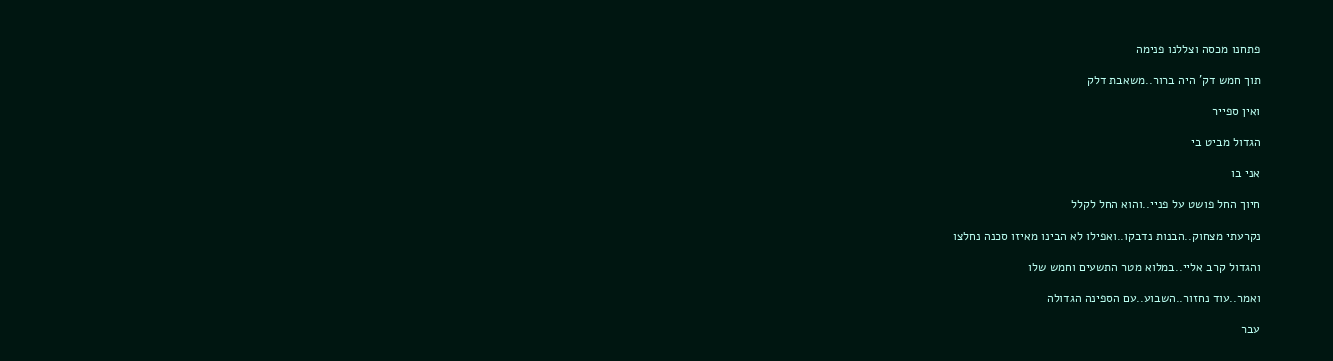פתחנו מכסה וצללנו פנימה

תוך חמש דק' היה ברור..משאבת דלק

ואין ספייר

הגדול מביט בי

אני בו

חיוך החל פושט על פניי..והוא החל לקלל

נקרעתי מצחוק..הבנות נדבקו..ואפילו לא הבינו מאיזו סכנה נחלצו

והגדול קרב אליי..במלוא מטר התשעים וחמש שלו

ואמר..עוד נחזור..השבוע..עם הספינה הגדולה

עבר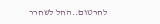לחרטום..החל לשחרר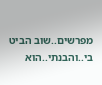מפרשים..שוב הביט בי..והבנתי..הוא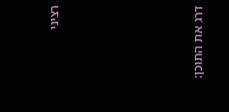רציני







דרג את התוכן: